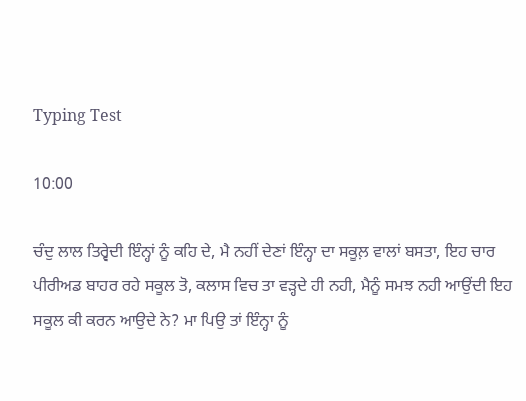Typing Test

10:00

ਚੰਦੁ ਲਾਲ ਤਿਰ੍ਵੇਦੀ ਇੰਨ੍ਹਾਂ ਨੂੰ ਕਹਿ ਦੇ, ਮੈ ਨਹੀਂ ਦੇਣਾਂ ਇੰਨ੍ਹਾ ਦਾ ਸਕੂਲ਼ ਵਾਲਾਂ ਬਸਤਾ, ਇਹ ਚਾਰ ਪੀਰੀਅਡ ਬਾਹਰ ਰਹੇ ਸਕੂਲ ਤੋ, ਕਲਾਸ ਵਿਚ ਤਾ ਵੜ੍ਹਦੇ ਹੀ ਨਹੀ, ਮੈਨੂੰ ਸਮਝ ਨਹੀ ਆਉਂਦੀ ਇਹ ਸਕੂਲ ਕੀ ਕਰਨ ਆਉਦੇ ਨੇ? ਮਾ ਪਿਉ ਤਾਂ ਇੰਨ੍ਹਾ ਨੂੰ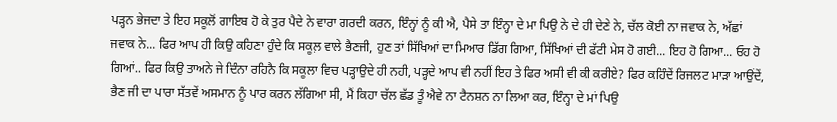ਪੜ੍ਹਨ ਭੇਜਦਾ ਤੇ ਇਹ ਸਕੂਲੋਂ ਗਾਇਬ ਹੋ ਕੇ ਤੁਰ ਪੈਦੇ ਨੇ ਵਾਰਾ ਗਰਦੀ ਕਰਨ, ਇੰਨ੍ਹਾਂ ਨੂੰ ਕੀ ਐ, ਪੈਸੇ ਤਾ ਇੰਨ੍ਹਾ ਦੇ ਮਾ ਪਿਉ ਨੇ ਦੇ ਹੀ ਦੇਣੇ ਨੇ, ਚੱਲ ਕੋਈ ਨਾ ਜਵਾਕ ਨੇ, ਅੱਛਾਂ ਜਵਾਕ ਨੇ... ਫਿਰ ਆਪ ਹੀ ਕਿਉ ਕਹਿਣਾ ਹੁੰਦੇ ਕਿ ਸਕੂਲ਼ ਵਾਲੇ ਭੈਣਜੀ, ਹੁਣ ਤਾਂ ਸਿੱਖਿਆਂ ਦਾ ਮਿਆਰ ਡਿੱਗ ਗਿਆ, ਸਿੱਖਿਆਂ ਦੀ ਫੱਟੀ ਮੇਸ ਹੋ ਗਈ... ਇਹ ਹੋ ਗਿਆ... ਓਹ ਹੋ ਗਿਆਂ.. ਫਿਰ ਕਿਉ ਤਾਅਨੇ ਜੇ ਦਿੰਨਾ ਰਹਿਨੈ ਕਿ ਸਕੂਲਾ ਵਿਚ ਪੜ੍ਹਾਉਦੇ ਹੀ ਨਹੀ, ਪੜ੍ਹਦੇ ਆਪ ਵੀ ਨਹੀਂ ਇਹ ਤੇ ਫਿਰ ਅਸੀ ਵੀ ਕੀ ਕਰੀਏ? ਫਿਰ ਕਹਿੰਦੇਂ ਰਿਜਲਟ ਮਾੜਾ ਆਉਂਦੇਂ, ਭੈਣ ਜੀ ਦਾ ਪਾਰਾ ਸੱਤਵੇਂ ਅਸਮਾਨ ਨੂੰ ਪਾਰ ਕਰਨ ਲੱਗਿਆ ਸੀ, ਮੈਂ ਕਿਹਾ ਚੱਲ ਛੱਡ ਤੂੰ ਐਵੇ ਨਾ ਟੈਨਸ਼ਨ ਨਾ ਲਿਆ ਕਰ, ਇੰਨ੍ਹਾ ਦੇ ਮਾਂ ਪਿਉ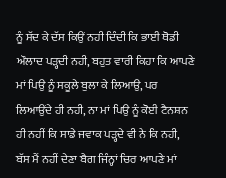ਨੂੰ ਸੱਦ ਕੇ ਦੱਸ ਕਿਉਂ ਨਹੀ ਦਿੰਦੀ ਕਿ ਭਾਈ ਥੋਡੀ ਔਲਾਦ ਪੜ੍ਹਦੀ ਨਹੀ, ਬਹੁਤ ਵਾਰੀ ਕਿਹਾ ਕਿ ਆਪਣੇ ਮਾਂ ਪਿਉ ਨੂੰ ਸਕੂਲੇ ਬੁਲਾ ਕੇ ਲਿਆਉ, ਪਰ ਲਿਆਉਂਦੇ ਹੀ ਨਹੀ, ਨਾ ਮਾਂ ਪਿਉ ਨੂੰ ਕੋਈ ਟੈਨਸ਼ਨ ਹੀ ਨਹੀਂ ਕਿ ਸਾਡੇ ਜਵਾਕ ਪੜ੍ਹਦੇ ਵੀ ਨੇ ਕਿ ਨਹੀ, ਬੱਸ ਮੈਂ ਨਹੀਂ ਦੇਣਾ ਬੈਗ ਜਿੰਨ੍ਹਾਂ ਚਿਰ ਆਪਣੇ ਮਾਂ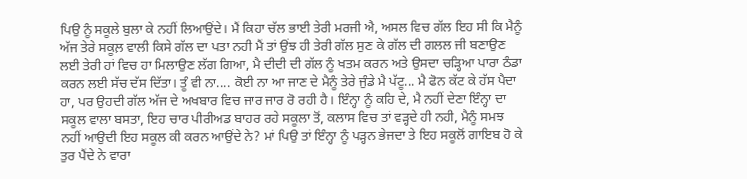ਪਿਉ ਨੂੰ ਸਕੂਲੇ ਬੁਲਾ ਕੇ ਨਹੀਂ ਲਿਆਉਂਦੇ। ਮੈਂ ਕਿਹਾ ਚੱਲ ਭਾਈ ਤੇਰੀ ਮਰਜੀ ਐ, ਅਸਲ ਵਿਚ ਗੱਲ ਇਹ ਸੀ ਕਿ ਮੈਨੂੰ ਅੱਜ ਤੇਰੇ ਸਕੂਲ਼ ਵਾਲੀ ਕਿਸੇ ਗੱਲ ਦਾ ਪਤਾ ਨਹੀ ਮੈਂ ਤਾਂ ਉਂਝ ਹੀ ਤੇਰੀ ਗੱਲ ਸੁਣ ਕੇ ਗੱਲ ਦੀ ਗਲਲ ਜੀ ਬਣਾਉਣ ਲਈ ਤੇਰੀ ਹਾਂ ਵਿਚ ਹਾ ਮਿਲਾਉਣ ਲੱਗ ਗਿਆ, ਮੈ ਦੀਦੀ ਦੀ ਗੱਲ ਨੂੰ ਖਤਮ ਕਰਨ ਅਤੇ ਉਸਦਾ ਚੜ੍ਹਿਆ ਪਾਰਾ ਠੰਡਾ ਕਰਨ ਲਈ ਸੱਚ ਦੱਸ ਦਿੱਤਾ। ਤੂੰ ਵੀ ਨਾ.... ਕੋਈ ਨਾ ਆ ਜਾਣ ਦੇ ਮੈਨੂੰ ਤੇਰੇ ਜੁੰਡੇ ਮੈ ਪੱਟੂ... ਮੈ ਫੋਨ ਕੱਟ ਕੇ ਹੱਸ ਪੈਦਾ ਹਾ, ਪਰ ਉਹਦੀ ਗੱਲ ਅੱਜ ਦੇ ਅਖਬਾਰ ਵਿਚ ਜਾਰ ਜਾਰ ਰੋ ਰਹੀ ਹੈ। ਇੰਨ੍ਹਾ ਨੂੰ ਕਹਿ ਦੇ, ਮੈ ਨਹੀਂ ਦੇਣਾ ਇੰਨ੍ਹਾ ਦਾ ਸਕੂਲ ਵਾਲਾ ਬਸਤਾ, ਇਹ ਚਾਰ ਪੀਰੀਅਡ ਬਾਹਰ ਰਹੇ ਸਕੂਲਾ ਤੋਂ, ਕਲਾਸ ਵਿਚ ਤਾਂ ਵੜ੍ਹਦੇ ਹੀ ਨਹੀ, ਮੈਨੂੰ ਸਮਝ ਨਹੀਂ ਆਉਦੀ ਇਹ ਸਕੂਲ ਕੀ ਕਰਨ ਆਉਂਦੇ ਨੇ? ਮਾਂ ਪਿਉ ਤਾਂ ਇੰਨ੍ਹਾ ਨੂੰ ਪੜ੍ਹਨ ਭੇਜਦਾ ਤੇ ਇਹ ਸਕੂਲੋਂ ਗਾਇਬ ਹੋ ਕੇ ਤੁਰ ਪੈਂਦੇ ਨੇ ਵਾਰਾ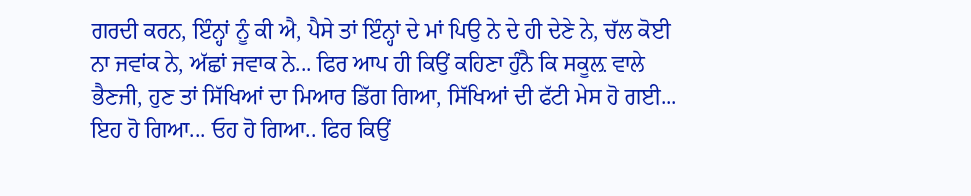ਗਰਦੀ ਕਰਨ, ਇੰਨ੍ਹਾਂ ਨੂੰ ਕੀ ਐ, ਪੈਸੇ ਤਾਂ ਇੰਨ੍ਹਾਂ ਦੇ ਮਾਂ ਪਿਉ ਨੇ ਦੇ ਹੀ ਦੇਣੇ ਨੇ, ਚੱਲ ਕੋਈ ਨਾ ਜਵਾਂਕ ਨੇ, ਅੱਛਾਂ ਜਵਾਕ ਨੇ... ਫਿਰ ਆਪ ਹੀ ਕਿਉਂ ਕਹਿਣਾ ਹੁੰਨੈ ਕਿ ਸਕੂਲ਼ ਵਾਲੇ ਭੈਣਜੀ, ਹੁਣ ਤਾਂ ਸਿੱਖਿਆਂ ਦਾ ਮਿਆਰ ਡਿੱਗ ਗਿਆ, ਸਿੱਖਿਆਂ ਦੀ ਫੱਟੀ ਮੇਸ ਹੋ ਗਈ... ਇਹ ਹੋ ਗਿਆ... ਓਹ ਹੋ ਗਿਆ.. ਫਿਰ ਕਿਉਂ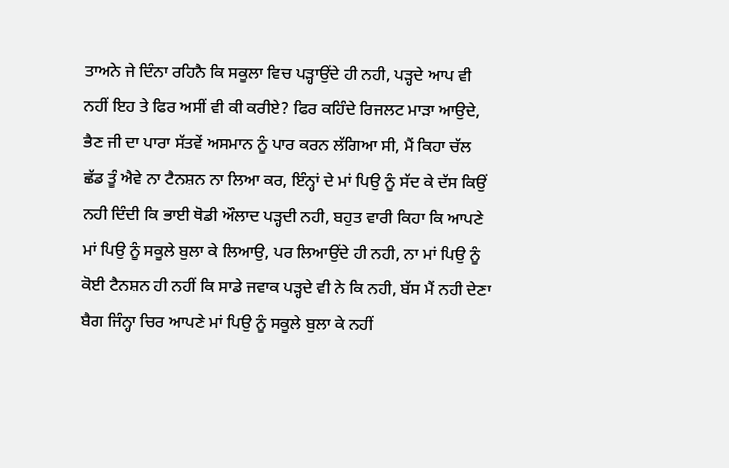ਤਾਅਨੇ ਜੇ ਦਿੰਨਾ ਰਹਿਨੈ ਕਿ ਸਕੂਲਾ ਵਿਚ ਪੜ੍ਹਾਉਂਦੇ ਹੀ ਨਹੀ, ਪੜ੍ਹਦੇ ਆਪ ਵੀ ਨਹੀਂ ਇਹ ਤੇ ਫਿਰ ਅਸੀਂ ਵੀ ਕੀ ਕਰੀਏ? ਫਿਰ ਕਹਿੰਦੇ ਰਿਜਲਟ ਮਾੜਾ ਆਉਦੇ, ਭੈਣ ਜੀ ਦਾ ਪਾਰਾ ਸੱਤਵੇਂ ਅਸਮਾਨ ਨੂੰ ਪਾਰ ਕਰਨ ਲੱਗਿਆ ਸੀ, ਮੈਂ ਕਿਹਾ ਚੱਲ ਛੱਡ ਤੂੰ ਐਵੇ ਨਾ ਟੈਨਸ਼ਨ ਨਾ ਲਿਆ ਕਰ, ਇੰਨ੍ਹਾਂ ਦੇ ਮਾਂ ਪਿਉ ਨੂੰ ਸੱਦ ਕੇ ਦੱਸ ਕਿਉਂ ਨਹੀ ਦਿੰਦੀ ਕਿ ਭਾਈ ਥੋਡੀ ਔਲਾਦ ਪੜ੍ਹਦੀ ਨਹੀ, ਬਹੁਤ ਵਾਰੀ ਕਿਹਾ ਕਿ ਆਪਣੇ ਮਾਂ ਪਿਉ ਨੂੰ ਸਕੂਲੇ ਬੁਲਾ ਕੇ ਲਿਆਉ, ਪਰ ਲਿਆਉਂਦੇ ਹੀ ਨਹੀ, ਨਾ ਮਾਂ ਪਿਉ ਨੂੰ ਕੋਈ ਟੈਨਸ਼ਨ ਹੀ ਨਹੀਂ ਕਿ ਸਾਡੇ ਜਵਾਕ ਪੜ੍ਹਦੇ ਵੀ ਨੇ ਕਿ ਨਹੀ, ਬੱਸ ਮੈਂ ਨਹੀ ਦੇਣਾ ਬੈਗ ਜਿੰਨ੍ਹਾ ਚਿਰ ਆਪਣੇ ਮਾਂ ਪਿਉ ਨੂੰ ਸਕੂਲੇ ਬੁਲਾ ਕੇ ਨਹੀਂ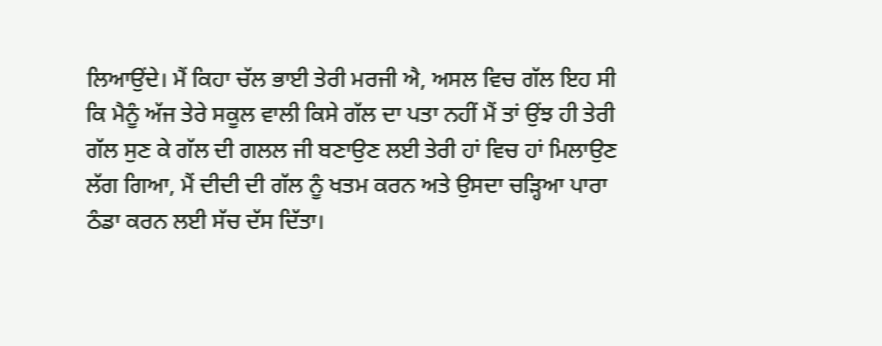ਲਿਆਉਂਦੇ। ਮੈਂ ਕਿਹਾ ਚੱਲ ਭਾਈ ਤੇਰੀ ਮਰਜੀ ਐ, ਅਸਲ ਵਿਚ ਗੱਲ ਇਹ ਸੀ ਕਿ ਮੈਨੂੰ ਅੱਜ ਤੇਰੇ ਸਕੂਲ ਵਾਲੀ ਕਿਸੇ ਗੱਲ ਦਾ ਪਤਾ ਨਹੀਂ ਮੈਂ ਤਾਂ ਉਂਝ ਹੀ ਤੇਰੀ ਗੱਲ ਸੁਣ ਕੇ ਗੱਲ ਦੀ ਗਲਲ ਜੀ ਬਣਾਉਣ ਲਈ ਤੇਰੀ ਹਾਂ ਵਿਚ ਹਾਂ ਮਿਲਾਉਣ ਲੱਗ ਗਿਆ, ਮੈਂ ਦੀਦੀ ਦੀ ਗੱਲ ਨੂੰ ਖਤਮ ਕਰਨ ਅਤੇ ਉਸਦਾ ਚੜ੍ਹਿਆ ਪਾਰਾ ਠੰਡਾ ਕਰਨ ਲਈ ਸੱਚ ਦੱਸ ਦਿੱਤਾ।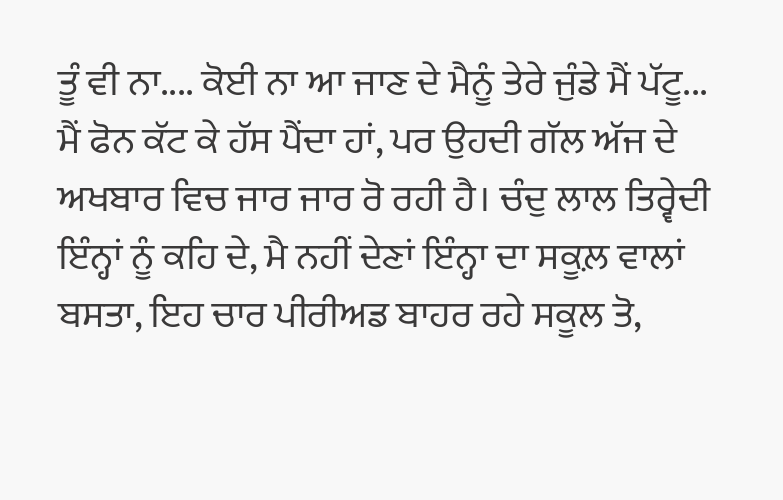ਤੂੰ ਵੀ ਨਾ.... ਕੋਈ ਨਾ ਆ ਜਾਣ ਦੇ ਮੈਨੂੰ ਤੇਰੇ ਜੁੰਡੇ ਮੈਂ ਪੱਟੂ... ਮੈਂ ਫੋਨ ਕੱਟ ਕੇ ਹੱਸ ਪੈਂਦਾ ਹਾਂ, ਪਰ ਉਹਦੀ ਗੱਲ ਅੱਜ ਦੇ ਅਖਬਾਰ ਵਿਚ ਜਾਰ ਜਾਰ ਰੋ ਰਹੀ ਹੈ। ਚੰਦੁ ਲਾਲ ਤਿਰ੍ਵੇਦੀ ਇੰਨ੍ਹਾਂ ਨੂੰ ਕਹਿ ਦੇ, ਮੈ ਨਹੀਂ ਦੇਣਾਂ ਇੰਨ੍ਹਾ ਦਾ ਸਕੂਲ਼ ਵਾਲਾਂ ਬਸਤਾ, ਇਹ ਚਾਰ ਪੀਰੀਅਡ ਬਾਹਰ ਰਹੇ ਸਕੂਲ ਤੋ,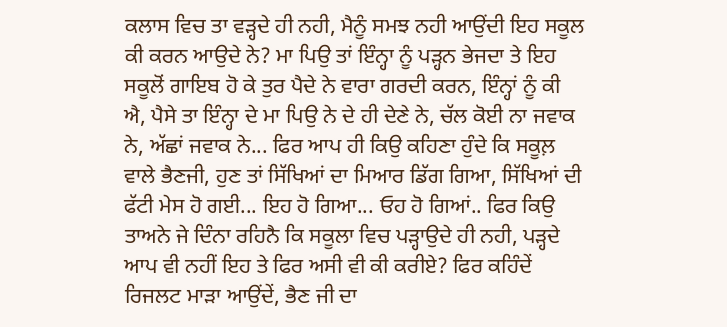ਕਲਾਸ ਵਿਚ ਤਾ ਵੜ੍ਹਦੇ ਹੀ ਨਹੀ, ਮੈਨੂੰ ਸਮਝ ਨਹੀ ਆਉਂਦੀ ਇਹ ਸਕੂਲ ਕੀ ਕਰਨ ਆਉਦੇ ਨੇ? ਮਾ ਪਿਉ ਤਾਂ ਇੰਨ੍ਹਾ ਨੂੰ ਪੜ੍ਹਨ ਭੇਜਦਾ ਤੇ ਇਹ ਸਕੂਲੋਂ ਗਾਇਬ ਹੋ ਕੇ ਤੁਰ ਪੈਦੇ ਨੇ ਵਾਰਾ ਗਰਦੀ ਕਰਨ, ਇੰਨ੍ਹਾਂ ਨੂੰ ਕੀ ਐ, ਪੈਸੇ ਤਾ ਇੰਨ੍ਹਾ ਦੇ ਮਾ ਪਿਉ ਨੇ ਦੇ ਹੀ ਦੇਣੇ ਨੇ, ਚੱਲ ਕੋਈ ਨਾ ਜਵਾਕ ਨੇ, ਅੱਛਾਂ ਜਵਾਕ ਨੇ... ਫਿਰ ਆਪ ਹੀ ਕਿਉ ਕਹਿਣਾ ਹੁੰਦੇ ਕਿ ਸਕੂਲ਼ ਵਾਲੇ ਭੈਣਜੀ, ਹੁਣ ਤਾਂ ਸਿੱਖਿਆਂ ਦਾ ਮਿਆਰ ਡਿੱਗ ਗਿਆ, ਸਿੱਖਿਆਂ ਦੀ ਫੱਟੀ ਮੇਸ ਹੋ ਗਈ... ਇਹ ਹੋ ਗਿਆ... ਓਹ ਹੋ ਗਿਆਂ.. ਫਿਰ ਕਿਉ ਤਾਅਨੇ ਜੇ ਦਿੰਨਾ ਰਹਿਨੈ ਕਿ ਸਕੂਲਾ ਵਿਚ ਪੜ੍ਹਾਉਦੇ ਹੀ ਨਹੀ, ਪੜ੍ਹਦੇ ਆਪ ਵੀ ਨਹੀਂ ਇਹ ਤੇ ਫਿਰ ਅਸੀ ਵੀ ਕੀ ਕਰੀਏ? ਫਿਰ ਕਹਿੰਦੇਂ ਰਿਜਲਟ ਮਾੜਾ ਆਉਂਦੇਂ, ਭੈਣ ਜੀ ਦਾ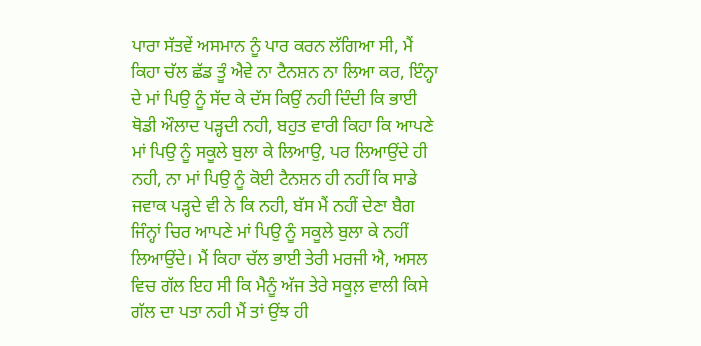ਪਾਰਾ ਸੱਤਵੇਂ ਅਸਮਾਨ ਨੂੰ ਪਾਰ ਕਰਨ ਲੱਗਿਆ ਸੀ, ਮੈਂ ਕਿਹਾ ਚੱਲ ਛੱਡ ਤੂੰ ਐਵੇ ਨਾ ਟੈਨਸ਼ਨ ਨਾ ਲਿਆ ਕਰ, ਇੰਨ੍ਹਾ ਦੇ ਮਾਂ ਪਿਉ ਨੂੰ ਸੱਦ ਕੇ ਦੱਸ ਕਿਉਂ ਨਹੀ ਦਿੰਦੀ ਕਿ ਭਾਈ ਥੋਡੀ ਔਲਾਦ ਪੜ੍ਹਦੀ ਨਹੀ, ਬਹੁਤ ਵਾਰੀ ਕਿਹਾ ਕਿ ਆਪਣੇ ਮਾਂ ਪਿਉ ਨੂੰ ਸਕੂਲੇ ਬੁਲਾ ਕੇ ਲਿਆਉ, ਪਰ ਲਿਆਉਂਦੇ ਹੀ ਨਹੀ, ਨਾ ਮਾਂ ਪਿਉ ਨੂੰ ਕੋਈ ਟੈਨਸ਼ਨ ਹੀ ਨਹੀਂ ਕਿ ਸਾਡੇ ਜਵਾਕ ਪੜ੍ਹਦੇ ਵੀ ਨੇ ਕਿ ਨਹੀ, ਬੱਸ ਮੈਂ ਨਹੀਂ ਦੇਣਾ ਬੈਗ ਜਿੰਨ੍ਹਾਂ ਚਿਰ ਆਪਣੇ ਮਾਂ ਪਿਉ ਨੂੰ ਸਕੂਲੇ ਬੁਲਾ ਕੇ ਨਹੀਂ ਲਿਆਉਂਦੇ। ਮੈਂ ਕਿਹਾ ਚੱਲ ਭਾਈ ਤੇਰੀ ਮਰਜੀ ਐ, ਅਸਲ ਵਿਚ ਗੱਲ ਇਹ ਸੀ ਕਿ ਮੈਨੂੰ ਅੱਜ ਤੇਰੇ ਸਕੂਲ਼ ਵਾਲੀ ਕਿਸੇ ਗੱਲ ਦਾ ਪਤਾ ਨਹੀ ਮੈਂ ਤਾਂ ਉਂਝ ਹੀ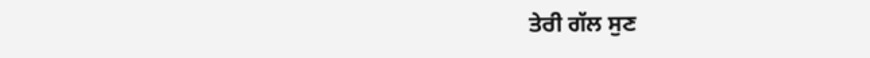ਤੇਰੀ ਗੱਲ ਸੁਣ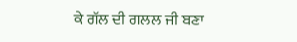ਕੇ ਗੱਲ ਦੀ ਗਲਲ ਜੀ ਬਣਾ